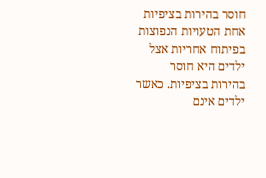חוסר בהירות בציפיות
אחת הטעויות הנפוצות בפיתוח אחריות אצל ילדים היא חוסר בהירות בציפיות. כאשר ילדים אינם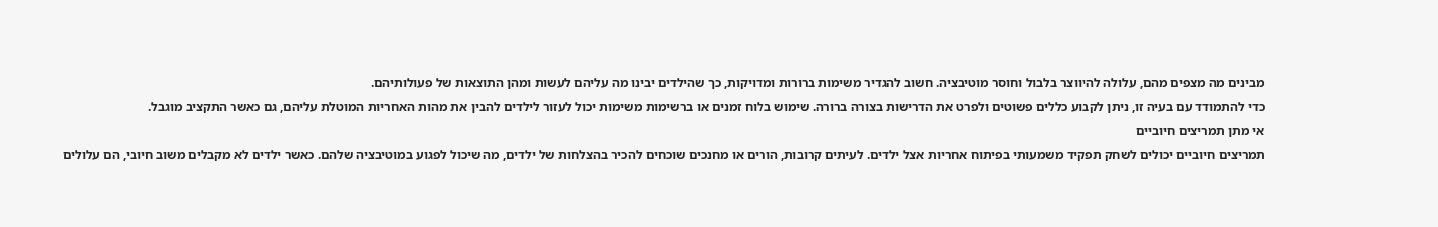מבינים מה מצפים מהם, עלולה להיווצר בלבול וחוסר מוטיבציה. חשוב להגדיר משימות ברורות ומדויקות, כך שהילדים יבינו מה עליהם לעשות ומהן התוצאות של פעולותיהם.
כדי להתמודד עם בעיה זו, ניתן לקבוע כללים פשוטים ולפרט את הדרישות בצורה ברורה. שימוש בלוח זמנים או ברשימות משימות יכול לעזור לילדים להבין את מהות האחריות המוטלת עליהם, גם כאשר התקציב מוגבל.
אי מתן תמריצים חיוביים
תמריצים חיוביים יכולים לשחק תפקיד משמעותי בפיתוח אחריות אצל ילדים. לעיתים קרובות, הורים או מחנכים שוכחים להכיר בהצלחות של ילדים, מה שיכול לפגוע במוטיבציה שלהם. כאשר ילדים לא מקבלים משוב חיובי, הם עלולים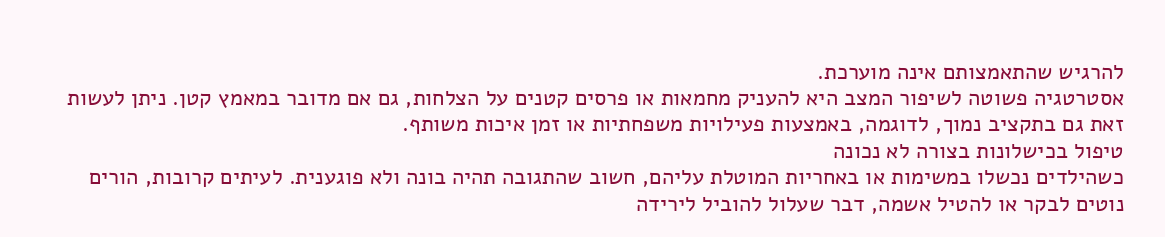להרגיש שהתאמצותם אינה מוערכת.
אסטרטגיה פשוטה לשיפור המצב היא להעניק מחמאות או פרסים קטנים על הצלחות, גם אם מדובר במאמץ קטן. ניתן לעשות זאת גם בתקציב נמוך, לדוגמה, באמצעות פעילויות משפחתיות או זמן איכות משותף.
טיפול בכישלונות בצורה לא נכונה
כשהילדים נכשלו במשימות או באחריות המוטלת עליהם, חשוב שהתגובה תהיה בונה ולא פוגענית. לעיתים קרובות, הורים נוטים לבקר או להטיל אשמה, דבר שעלול להוביל לירידה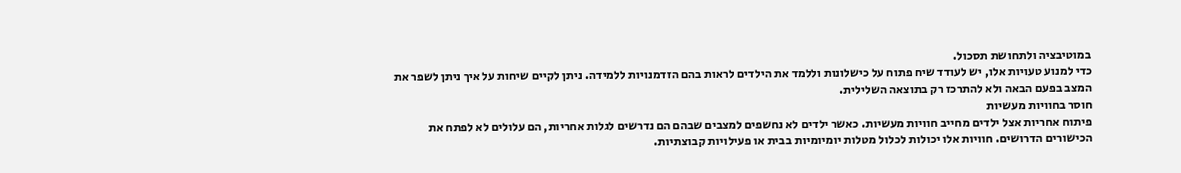במוטיבציה ולתחושת תסכול.
כדי למנוע טעויות אלו, יש לעודד שיח פתוח על כישלונות וללמד את הילדים לראות בהם הזדמנויות ללמידה. ניתן לקיים שיחות על איך ניתן לשפר את המצב בפעם הבאה ולא להתרכז רק בתוצאה השלילית.
חוסר בחוויות מעשיות
פיתוח אחריות אצל ילדים מחייב חוויות מעשיות. כאשר ילדים לא נחשפים למצבים שבהם הם נדרשים לגלות אחריות, הם עלולים לא לפתח את הכישורים הדרושים. חוויות אלו יכולות לכלול מטלות יומיומיות בבית או פעילויות קבוצתיות.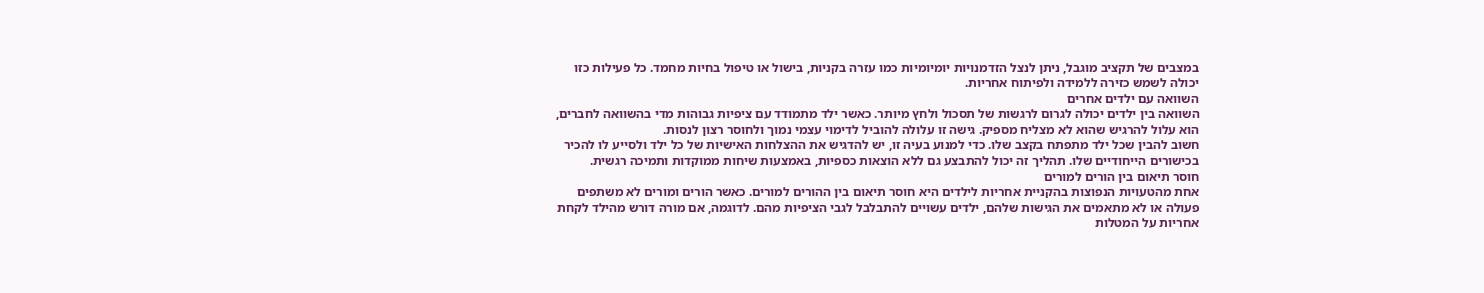במצבים של תקציב מוגבל, ניתן לנצל הזדמנויות יומיומיות כמו עזרה בקניות, בישול או טיפול בחיות מחמד. כל פעילות כזו יכולה לשמש כזירה ללמידה ולפיתוח אחריות.
השוואה עם ילדים אחרים
השוואה בין ילדים יכולה לגרום לרגשות של תסכול ולחץ מיותר. כאשר ילד מתמודד עם ציפיות גבוהות מדי בהשוואה לחברים, הוא עלול להרגיש שהוא לא מצליח מספיק. גישה זו עלולה להוביל לדימוי עצמי נמוך ולחוסר רצון לנסות.
חשוב להבין שכל ילד מתפתח בקצב שלו. כדי למנוע בעיה זו, יש להדגיש את ההצלחות האישיות של כל ילד ולסייע לו להכיר בכישורים הייחודיים שלו. תהליך זה יכול להתבצע גם ללא הוצאות כספיות, באמצעות שיחות ממוקדות ותמיכה רגשית.
חוסר תיאום בין הורים למורים
אחת מהטעויות הנפוצות בהקניית אחריות לילדים היא חוסר תיאום בין ההורים למורים. כאשר הורים ומורים לא משתפים פעולה או לא מתאמים את הגישות שלהם, ילדים עשויים להתבלבל לגבי הציפיות מהם. לדוגמה, אם מורה דורש מהילד לקחת אחריות על המטלות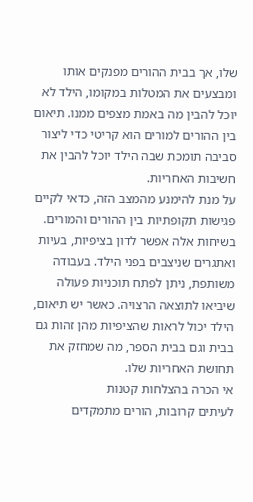שלו, אך בבית ההורים מפנקים אותו ומבצעים את המטלות במקומו, הילד לא יוכל להבין מה באמת מצפים ממנו. תיאום בין ההורים למורים הוא קריטי כדי ליצור סביבה תומכת שבה הילד יוכל להבין את חשיבות האחריות.
על מנת להימנע מהמצב הזה, כדאי לקיים פגישות תקופתיות בין ההורים והמורים. בשיחות אלה אפשר לדון בציפיות, בעיות ואתגרים שניצבים בפני הילד. בעבודה משותפת, ניתן לפתח תוכניות פעולה שיביאו לתוצאה הרצויה. כאשר יש תיאום, הילד יכול לראות שהציפיות מהן זהות גם בבית וגם בבית הספר, מה שמחזק את תחושת האחריות שלו.
אי הכרה בהצלחות קטנות
לעיתים קרובות, הורים מתמקדים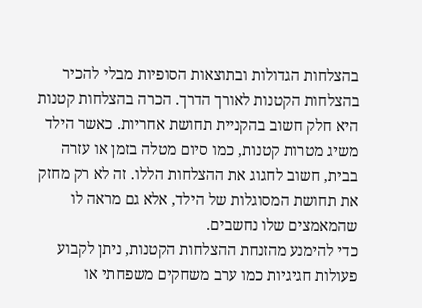בהצלחות הגדולות ובתוצאות הסופיות מבלי להכיר בהצלחות הקטנות לאורך הדרך. הכרה בהצלחות קטנות היא חלק חשוב בהקניית תחושת אחריות. כאשר הילד משיג מטרות קטנות, כמו סיום מטלה בזמן או עזרה בבית, חשוב לחגוג את ההצלחות הללו. זה לא רק מחזק את תחושת המסוגלות של הילד, אלא גם מראה לו שהמאמצים שלו נחשבים.
כדי להימנע מהזנחת ההצלחות הקטנות, ניתן לקבוע פעולות חגיגיות כמו ערב משחקים משפחתי או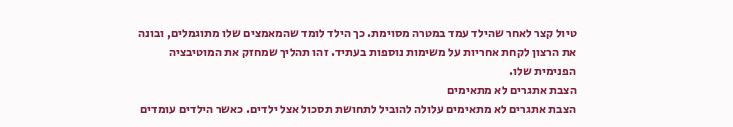טיול קצר לאחר שהילד עמד במטרה מסוימת. כך הילד לומד שהמאמצים שלו מתוגמלים, ובונה את הרצון לקחת אחריות על משימות נוספות בעתיד. זהו תהליך שמחזק את המוטיבציה הפנימית שלו.
הצבת אתגרים לא מתאימים
הצבת אתגרים לא מתאימים עלולה להוביל לתחושת תסכול אצל ילדים. כאשר הילדים עומדים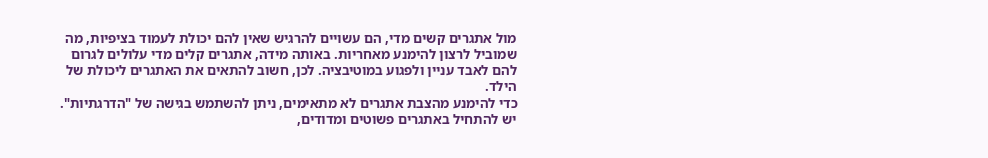מול אתגרים קשים מדי, הם עשויים להרגיש שאין להם יכולת לעמוד בציפיות, מה שמוביל לרצון להימנע מאחריות. באותה מידה, אתגרים קלים מדי עלולים לגרום להם לאבד עניין ולפגוע במוטיבציה. לכן, חשוב להתאים את האתגרים ליכולת של הילד.
כדי להימנע מהצבת אתגרים לא מתאימים, ניתן להשתמש בגישה של "הדרגתיות". יש להתחיל באתגרים פשוטים ומדודים,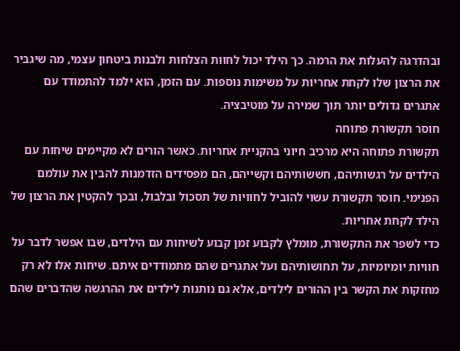ובהדרגה להעלות את הרמה. כך הילד יכול לחוות הצלחות ולבנות ביטחון עצמי, מה שיגביר את הרצון שלו לקחת אחריות על משימות נוספות. עם הזמן, הוא ילמד להתמודד עם אתגרים גדולים יותר תוך שמירה על מוטיבציה.
חוסר תקשורת פתוחה
תקשורת פתוחה היא מרכיב חיוני בהקניית אחריות. כאשר הורים לא מקיימים שיחות עם הילדים על רגשותיהם, חששותיהם וקשייהם, הם מפסידים הזדמנות להבין את עולמם הפנימי. חוסר תקשורת עשוי להוביל לחוויות של תסכול ובלבול, ובכך להקטין את הרצון של הילד לקחת אחריות.
כדי לשפר את התקשורת, מומלץ לקבוע זמן קבוע לשיחות עם הילדים, שבו אפשר לדבר על חוויות יומיומיות, על תחושותיהם ועל אתגרים שהם מתמודדים איתם. שיחות אלו לא רק מחזקות את הקשר בין ההורים לילדים, אלא גם נותנות לילדים את ההרגשה שהדברים שהם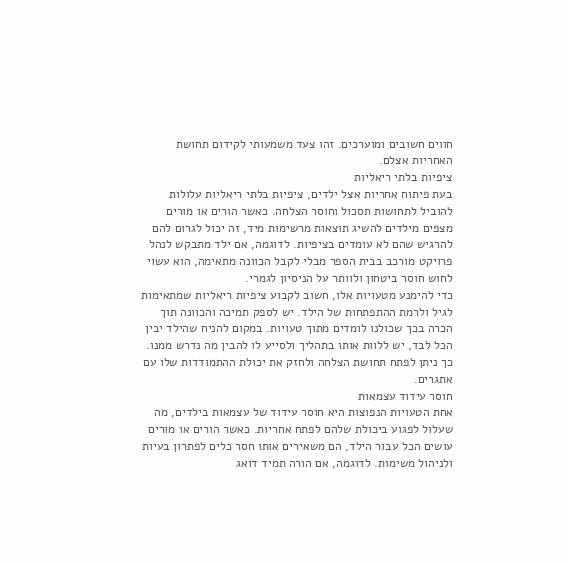חווים חשובים ומוערכים. זהו צעד משמעותי לקידום תחושת האחריות אצלם.
ציפיות בלתי ריאליות
בעת פיתוח אחריות אצל ילדים, ציפיות בלתי ריאליות עלולות להוביל לתחושות תסכול וחוסר הצלחה. כאשר הורים או מורים מצפים מילדים להשיג תוצאות מרשימות מיד, זה יכול לגרום להם להרגיש שהם לא עומדים בציפיות. לדוגמה, אם ילד מתבקש לנהל פרויקט מורכב בבית הספר מבלי לקבל הכוונה מתאימה, הוא עשוי לחוש חוסר ביטחון ולוותר על הניסיון לגמרי.
כדי להימנע מטעויות אלו, חשוב לקבוע ציפיות ריאליות שמתאימות לגיל ולרמת ההתפתחות של הילד. יש לספק תמיכה והכוונה תוך הכרה בכך שכולנו לומדים מתוך טעויות. במקום להניח שהילד יבין הכל לבד, יש ללוות אותו בתהליך ולסייע לו להבין מה נדרש ממנו. כך ניתן לפתח תחושת הצלחה ולחזק את יכולת ההתמודדות שלו עם אתגרים.
חוסר עידוד עצמאות
אחת הטעויות הנפוצות היא חוסר עידוד של עצמאות בילדים, מה שעלול לפגוע ביכולת שלהם לפתח אחריות. כאשר הורים או מורים עושים הכל עבור הילד, הם משאירים אותו חסר כלים לפתרון בעיות ולניהול משימות. לדוגמה, אם הורה תמיד דואג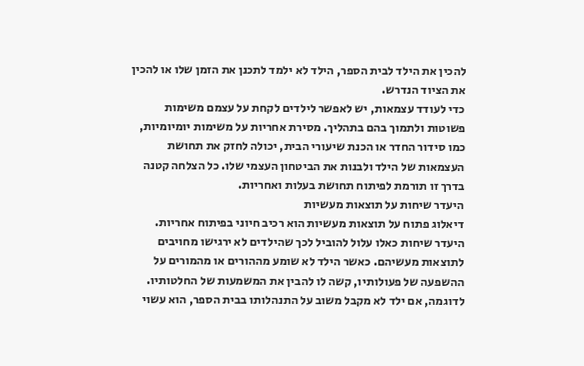להכין את הילד לבית הספר, הילד לא ילמד לתכנן את הזמן שלו או להכין את הציוד הנדרש.
כדי לעודד עצמאות, יש לאפשר לילדים לקחת על עצמם משימות פשוטות ולתמוך בהם בתהליך. מסירת אחריות על משימות יומיומיות, כמו סידור החדר או הכנת שיעורי הבית, יכולה לחזק את תחושת העצמאות של הילד ולבנות את הביטחון העצמי שלו. כל הצלחה קטנה בדרך זו תורמת לפיתוח תחושת בעלות ואחריות.
היעדר שיחות על תוצאות מעשיות
דיאלוג פתוח על תוצאות מעשיות הוא רכיב חיוני בפיתוח אחריות. היעדר שיחות כאלו עלול להוביל לכך שהילדים לא ירגישו מחויבים לתוצאות מעשיהם. כאשר הילד לא שומע מההורים או מהמורים על ההשפעה של פעולותיו, קשה לו להבין את המשמעות של החלטותיו. לדוגמה, אם ילד לא מקבל משוב על התנהלותו בבית הספר, הוא עשוי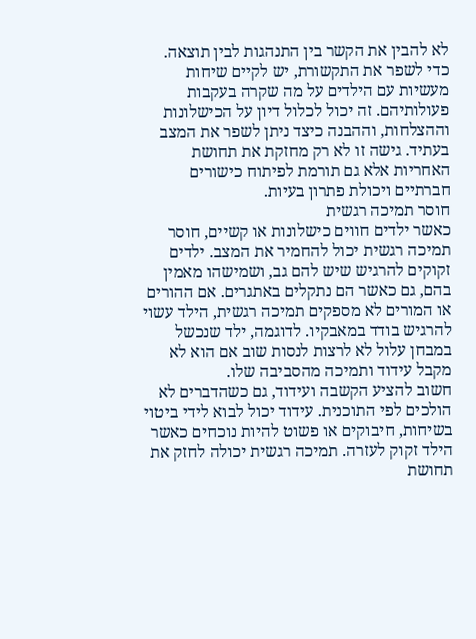לא להבין את הקשר בין התנהגות לבין תוצאה.
כדי לשפר את התקשורת, יש לקיים שיחות מעשיות עם הילדים על מה שקרה בעקבות פעולותיהם. זה יכול לכלול דיון על הכישלונות וההצלחות, וההבנה כיצד ניתן לשפר את המצב בעתיד. גישה זו לא רק מחזקת את תחושת האחריות אלא גם תורמת לפיתוח כישורים חברתיים ויכולת פתרון בעיות.
חוסר תמיכה רגשית
כאשר ילדים חווים כישלונות או קשיים, חוסר תמיכה רגשית יכול להחמיר את המצב. ילדים זקוקים להרגיש שיש להם גב, ושמישהו מאמין בהם, גם כאשר הם נתקלים באתגרים. אם ההורים או המורים לא מספקים תמיכה רגשית, הילד עשוי להרגיש בודד במאבקיו. לדוגמה, ילד שנכשל במבחן עלול לא לרצות לנסות שוב אם הוא לא מקבל עידוד ותמיכה מהסביבה שלו.
חשוב להציע הקשבה ועידוד, גם כשהדברים לא הולכים לפי התוכנית. עידוד יכול לבוא לידי ביטוי בשיחות, חיבוקים או פשוט להיות נוכחים כאשר הילד זקוק לעזרה. תמיכה רגשית יכולה לחזק את תחושת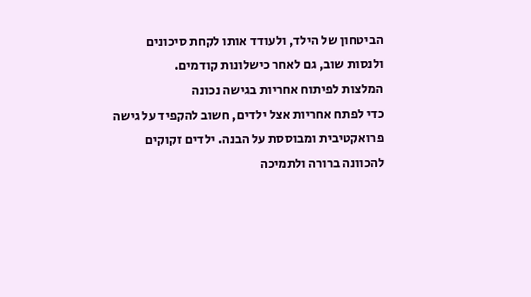הביטחון של הילד, ולעודד אותו לקחת סיכונים ולנסות שוב, גם לאחר כישלונות קודמים.
המלצות לפיתוח אחריות בגישה נכונה
כדי לפתח אחריות אצל ילדים, חשוב להקפיד על גישה פרואקטיבית ומבוססת על הבנה. ילדים זקוקים להכוונה ברורה ולתמיכה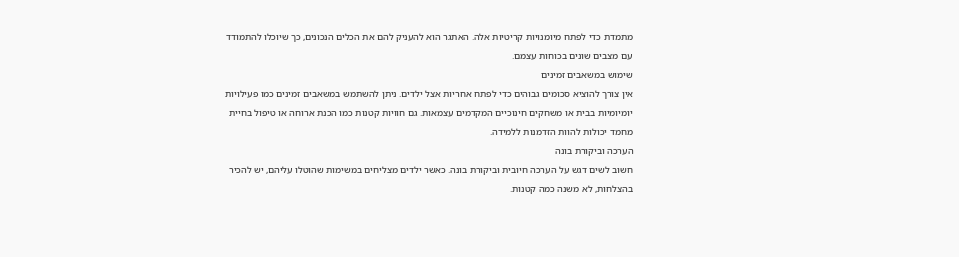מתמדת כדי לפתח מיומנויות קריטיות אלה. האתגר הוא להעניק להם את הכלים הנכונים, כך שיוכלו להתמודד עם מצבים שונים בכוחות עצמם.
שימוש במשאבים זמינים
אין צורך להוציא סכומים גבוהים כדי לפתח אחריות אצל ילדים. ניתן להשתמש במשאבים זמינים כמו פעילויות יומיומיות בבית או משחקים חינוכיים המקדמים עצמאות. גם חוויות קטנות כמו הכנת ארוחה או טיפול בחיית מחמד יכולות להוות הזדמנות ללמידה.
הערכה וביקורת בונה
חשוב לשים דגש על הערכה חיובית וביקורת בונה. כאשר ילדים מצליחים במשימות שהוטלו עליהם, יש להכיר בהצלחות, לא משנה כמה קטנות.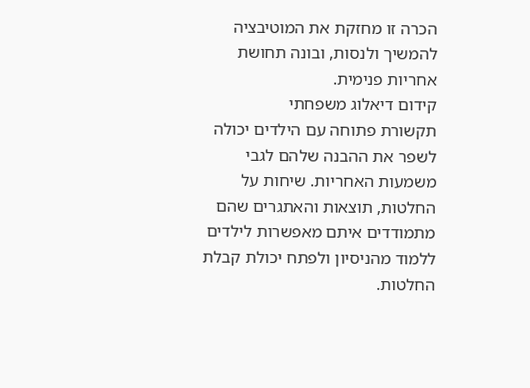הכרה זו מחזקת את המוטיבציה להמשיך ולנסות, ובונה תחושת אחריות פנימית.
קידום דיאלוג משפחתי
תקשורת פתוחה עם הילדים יכולה לשפר את ההבנה שלהם לגבי משמעות האחריות. שיחות על החלטות, תוצאות והאתגרים שהם מתמודדים איתם מאפשרות לילדים ללמוד מהניסיון ולפתח יכולת קבלת החלטות.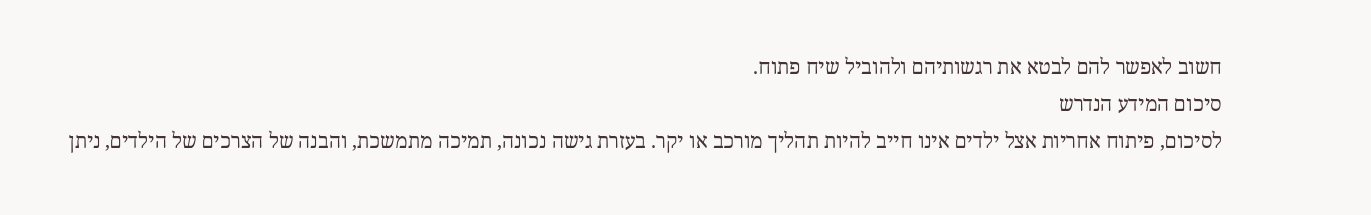חשוב לאפשר להם לבטא את רגשותיהם ולהוביל שיח פתוח.
סיכום המידע הנדרש
לסיכום, פיתוח אחריות אצל ילדים אינו חייב להיות תהליך מורכב או יקר. בעזרת גישה נכונה, תמיכה מתמשכת, והבנה של הצרכים של הילדים, ניתן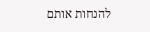להנחות אותם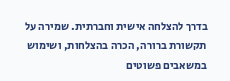בדרך להצלחה אישית וחברתית. שמירה על תקשורת ברורה, הכרה בהצלחות, ושימוש במשאבים פשוטים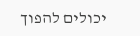יכולים להפוך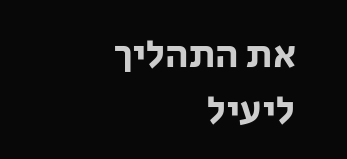את התהליך ליעיל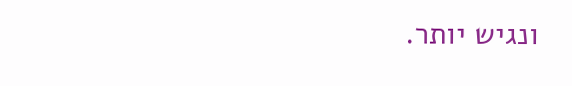ונגיש יותר.